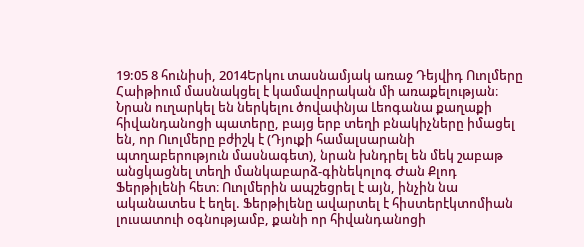19:05 8 հունիսի, 2014Երկու տասնամյակ առաջ Դեյվիդ Ուոլմերը Հաիթիում մասնակցել է կամավորական մի առաքելության։ Նրան ուղարկել են ներկելու ծովափնյա Լեոգանա քաղաքի հիվանդանոցի պատերը, բայց երբ տեղի բնակիչները իմացել են, որ Ուոլմերը բժիշկ է (Դյուքի համալսարանի պտղաբերություն մասնագետ), նրան խնդրել են մեկ շաբաթ անցկացնել տեղի մանկաբարձ-գինեկոլոգ Ժան Քլոդ Ֆերթիլենի հետ։ Ուոլմերին ապշեցրել է այն, ինչին նա ականատես է եղել. Ֆերթիլենը ավարտել է հիստերէկտոմիան լուսատուի օգնությամբ, քանի որ հիվանդանոցի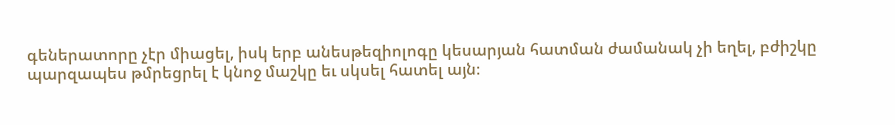գեներատորը չէր միացել, իսկ երբ անեսթեզիոլոգը կեսարյան հատման ժամանակ չի եղել, բժիշկը պարզապես թմրեցրել է կնոջ մաշկը եւ սկսել հատել այն։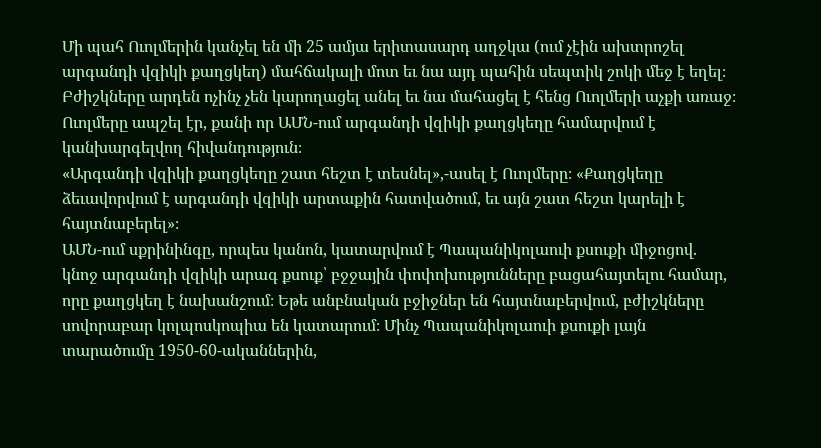Մի պահ Ուոլմերին կանչել են մի 25 ամյա երիտասարդ աղջկա (ում չէին ախտրոշել արգանդի վզիկի քաղցկեղ) մահճակալի մոտ եւ նա այդ պահին սեպտիկ շոկի մեջ է եղել։ Բժիշկները արդեն ոչինչ չեն կարողացել անել եւ նա մահացել է հենց Ուոլմերի աչքի առաջ։ Ուոլմերը ապշել էր, քանի որ ԱՄՆ-ում արգանդի վզիկի քաղցկեղը համարվում է կանխարգելվող հիվանդություն։
«Արգանդի վզիկի քաղցկեղը շատ հեշտ է տեսնել»,-ասել է Ուոլմերը։ «Քաղցկեղը ձեւավորվում է արգանդի վզիկի արտաքին հատվածում, եւ այն շատ հեշտ կարելի է հայտնաբերել»։
ԱՄՆ-ում սքրինինգը, որպես կանոն, կատարվում է Պապանիկոլաուի քսուքի միջոցով. կնոջ արգանդի վզիկի արագ քսուք՝ բջջային փոփոխությունները բացահայտելու համար, որը քաղցկեղ է նախանշում։ Եթե անբնական բջիջներ են հայտնաբերվում, բժիշկները սովորաբար կոլպոսկոպիա են կատարում։ Մինչ Պապանիկոլաուի քսուքի լայն տարածումը 1950-60-ականներին,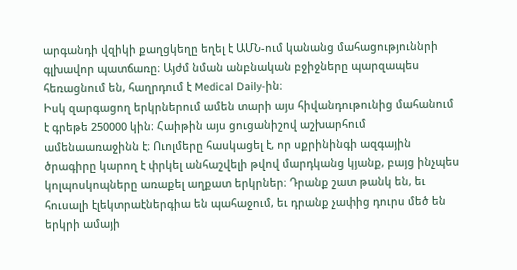արգանդի վզիկի քաղցկեղը եղել է ԱՄՆ-ում կանանց մահացություննրի գլխավոր պատճառը։ Այժմ նման անբնական բջիջները պարզապես հեռացնում են, հաղրդում է Medical Daily-ին։
Իսկ զարգացող երկրներում ամեն տարի այս հիվանդութունից մահանում է գրեթե 250000 կին։ Հաիթին այս ցուցանիշով աշխարհում ամենաառաջինն է։ Ուոլմերը հասկացել է, որ սքրինինգի ազգային ծրագիրը կարող է փրկել անհաշվելի թվով մարդկանց կյանք, բայց ինչպես կոլպոսկոպները առաքել աղքատ երկրներ։ Դրանք շատ թանկ են, եւ հուսալի էլեկտրաէներգիա են պահաջում, եւ դրանք չափից դուրս մեծ են երկրի ամայի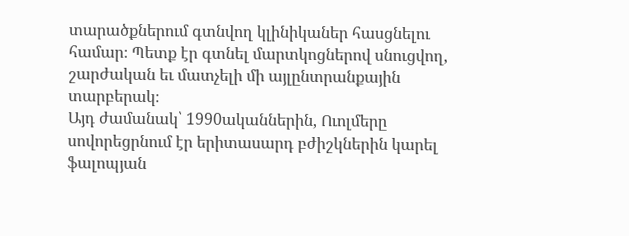տարածքներում գտնվող կլինիկաներ հասցնելու համար։ Պետք էր գտնել մարտկոցներով սնուցվող, շարժական եւ մատչելի մի այլընտրանքային տարբերակ։
Այդ ժամանակ՝ 1990ականներին, Ուոլմերը սովորեցրնում էր երիտասարդ բժիշկներին կարել ֆալոպյան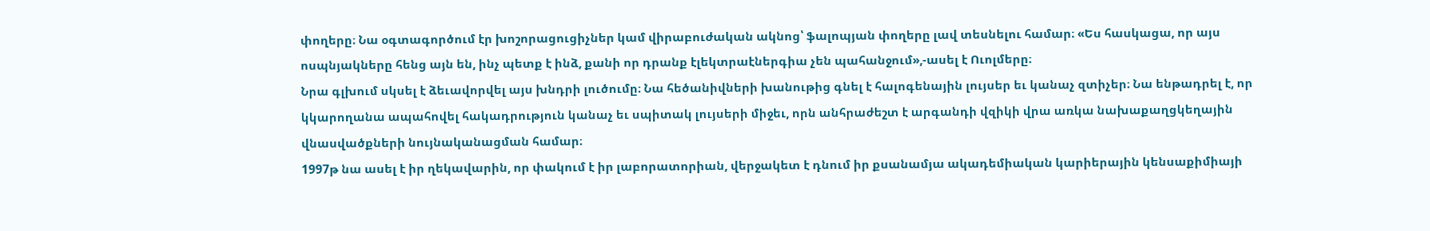փողերը։ Նա օգտագործում էր խոշորացուցիչներ կամ վիրաբուժական ակնոց՝ ֆալոպյան փողերը լավ տեսնելու համար։ «Ես հասկացա, որ այս ոսպնյակները հենց այն են, ինչ պետք է ինձ, քանի որ դրանք էլեկտրաէներգիա չեն պահանջում»,-ասել է Ուոլմերը։
Նրա գլխում սկսել է ձեւավորվել այս խնդրի լուծումը։ Նա հեծանիվների խանութից գնել է հալոգենային լույսեր եւ կանաչ զտիչեր։ Նա ենթադրել է, որ կկարողանա ապահովել հակադրություն կանաչ եւ սպիտակ լույսերի միջեւ, որն անհրաժեշտ է արգանդի վզիկի վրա առկա նախաքաղցկեղային վնասվածքների նույնականացման համար։
1997թ նա ասել է իր ղեկավարին, որ փակում է իր լաբորատորիան, վերջակետ է դնում իր քսանամյա ակադեմիական կարիերային կենսաքիմիայի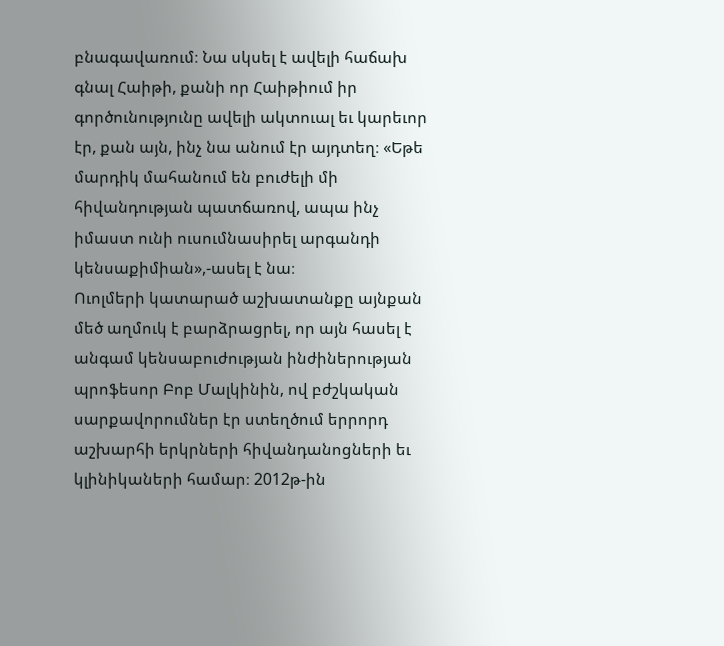բնագավառում։ Նա սկսել է ավելի հաճախ գնալ Հաիթի, քանի որ Հաիթիում իր գործունությունը ավելի ակտուալ եւ կարեւոր էր, քան այն, ինչ նա անում էր այդտեղ։ «Եթե մարդիկ մահանում են բուժելի մի հիվանդության պատճառով, ապա ինչ իմաստ ունի ուսումնասիրել արգանդի կենսաքիմիան»,-ասել է նա։
Ուոլմերի կատարած աշխատանքը այնքան մեծ աղմուկ է բարձրացրել, որ այն հասել է անգամ կենսաբուժության ինժիներության պրոֆեսոր Բոբ Մալկինին, ով բժշկական սարքավորումներ էր ստեղծում երրորդ աշխարհի երկրների հիվանդանոցների եւ կլինիկաների համար։ 2012թ-ին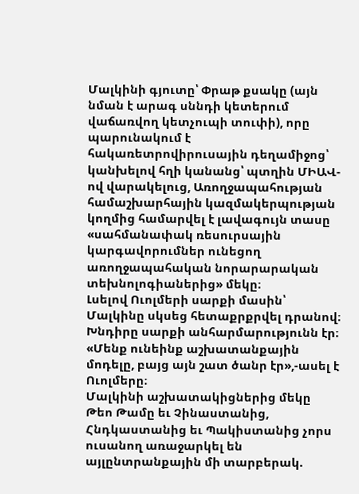Մալկինի գյուտը՝ Փրաթ քսակը (այն նման է արագ սննդի կետերում վաճառվող կետչուպի տուփի), որը պարունակում է հակառետրովիրուսային դեղամիջոց՝ կանխելով հղի կանանց՝ պտղին ՄԻԱՎ-ով վարակելուց, Առողջապահության համաշխարհային կազմակերպության կողմից համարվել է լավագույն տասը «սահմանափակ ռեսուրսային կարգավորումներ ունեցող առողջապահական նորարարական տեխնոլոգիաներից» մեկը։
Լսելով Ուոլմերի սարքի մասին՝ Մալկինը սկսեց հետաքրքրվել դրանով։
Խնդիրը սարքի անհարմարությունն էր։ «Մենք ունեինք աշխատանքային մոդելը, բայց այն շատ ծանր էր»,-ասել է Ուոլմերը։
Մալկինի աշխատակիցներից մեկը Թեո Թամը եւ Չինաստանից, Հնդկաստանից եւ Պակիստանից չորս ուսանող առաջարկել են այլընտրանքային մի տարբերակ.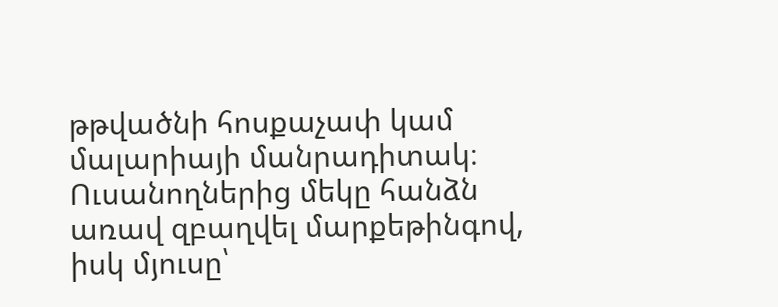թթվածնի հոսքաչափ կամ մալարիայի մանրադիտակ։ Ուսանողներից մեկը հանձն առավ զբաղվել մարքեթինգով, իսկ մյուսը՝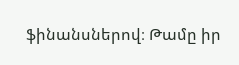ֆինանսներով։ Թամը իր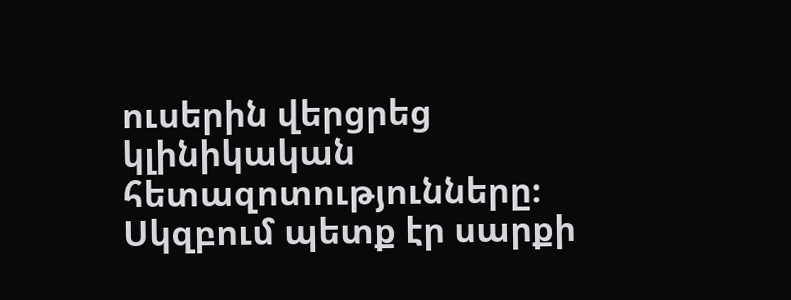ուսերին վերցրեց կլինիկական հետազոտությունները։
Սկզբում պետք էր սարքի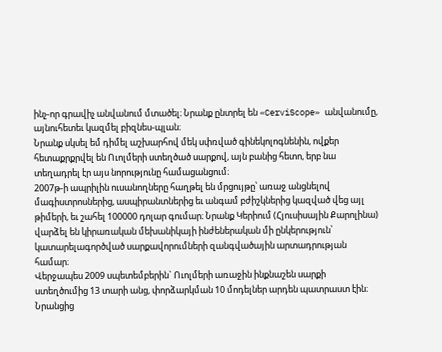ինչ-որ գրավիչ անվանում մտածել։ Նրանք ընտրել են «CerviScope» անվանումը, այնուհետեւ կազմել բիզնես-պլան։
Նրանք սկսել եմ դիմել աշխարհով մեկ սփռված գինեկոլոգնենին, ովքեր հետաքրքրվել են Ուոլմերի ստեղծած սարքով, այն բանից հետո, երբ նա տեղադրել էր այս նորությունը համացանցում։
2007թ-ի ապրիլին ուսանողները հաղթել են մրցույթը՝ առաջ անցնելով մագիստրոսներից, ասպիրանտներից եւ անգամ բժիշկներից կազված վեց այլ թիմերի, եւ շահել 100000 դոլար գումար։ Նրանք Կերիում (Հյուսիսային Քարոլինա) վարձել են կիրառական մեխանիկայի ինժեներական մի ընկերություն՝ կատարելագործված սարքավորումների զանգվածային արտադրության համար։
Վերջապես 2009 սպետեմբերին` Ուոլմերի առաջին ինքնաշեն սարքի ստեղծումից 13 տարի անց, փորձարկման 10 մոդելներ արդեն պատրաստ էին։ Նրանցից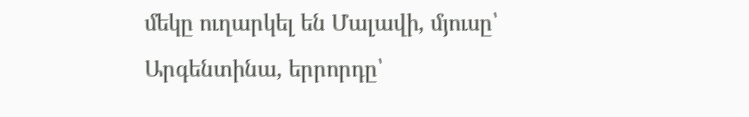մեկը ուղարկել են Մալավի, մյուսը՝ Արգենտինա, երրորդը՝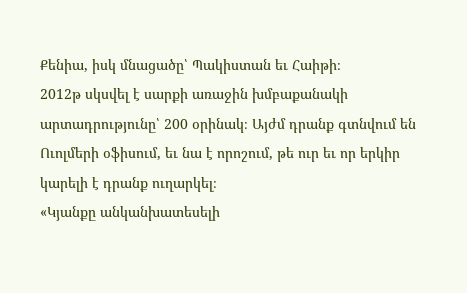Քենիա, իսկ մնացածը՝ Պակիստան եւ Հաիթի։
2012թ սկսվել է սարքի առաջին խմբաքանակի արտադրությունը՝ 200 օրինակ։ Այժմ դրանք գտնվում են Ուոլմերի օֆիսում, եւ նա է որոշում, թե ուր եւ որ երկիր կարելի է դրանք ուղարկել։
«Կյանքը անկանխատեսելի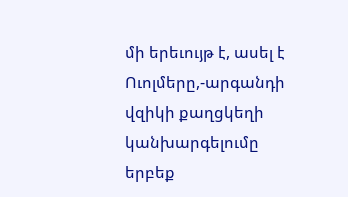մի երեւույթ է, ասել է Ուոլմերը,-արգանդի վզիկի քաղցկեղի կանխարգելումը երբեք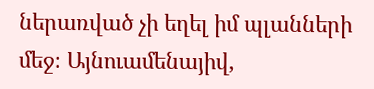ներառված չի եղել իմ պլանների մեջ։ Այնուամենայիվ,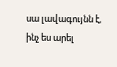սա լավագույնն է, ինչ ես արել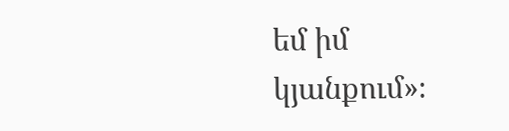եմ իմ կյանքում»։